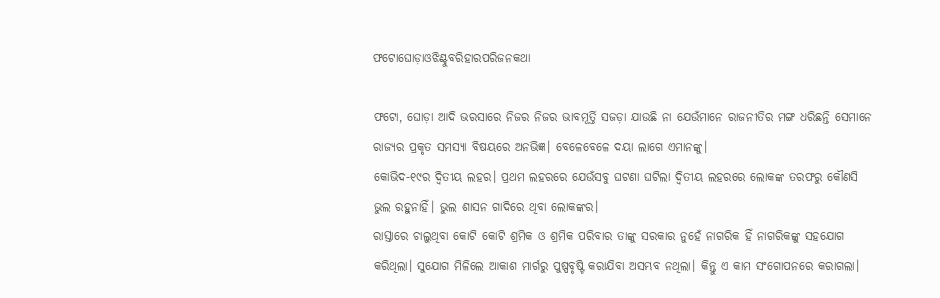ଫଟୋଘୋଡ଼ାଓଝିଣ୍ଟୁବରିହାରପରିଜନକଥା

ଫଟୋ, ଘୋଡ଼ା ଆଦି ଭରସାରେ ନିଜର ନିଜର ଭାବମୂର୍ତ୍ତି ସଜଡ଼ା ଯାଉଛି ନା ଯେଉଁମାନେ ରାଜନୀତିର ମଙ୍ଗ ଧରିଛନ୍ତି ସେମାନେ ରାଜ୍ୟର ପ୍ରକୃତ ସମସ୍ୟା ବିଷୟରେ ଅନଭିଜ୍ଞ। ବେଳେବେଳେ ଦୟା ଲାଗେ ଏମାନଙ୍କୁ।
କୋଭିଦ-୧୯ର ଦ୍ୱିତୀୟ ଲହର। ପ୍ରଥମ ଲହରରେ ଯେଉଁସବୁ ଘଟଣା ଘଟିଲା ଦ୍ୱିତୀୟ ଲହରରେ ଲୋକଙ୍କ ତରଫରୁ କୌଣସି ଭୁଲ ରହୁନାହିଁ। ଭୁଲ ଶାସନ ଗାଦିରେ ଥିବା ଲୋକଙ୍କର।
ରାସ୍ତାରେ ଚାଲୁଥିବା କୋଟି କୋଟି ଶ୍ରମିକ ଓ ଶ୍ରମିକ ପରିବାର ତାଙ୍କୁ ସରକାର ନୁହେଁ ନାଗରିକ ହିଁ ନାଗରିକଙ୍କୁ ସହଯୋଗ କରିଥିଲା। ସୁଯୋଗ ମିଳିଲେ ଆକାଶ ମାର୍ଗରୁ ପୁଷ୍ପବୃଷ୍ଟି କରାଯିବା ଅସମ୍ଭବ ନଥିଲା। କିନ୍ତୁ ଏ କାମ ସଂଗୋପନରେ କରାଗଲା।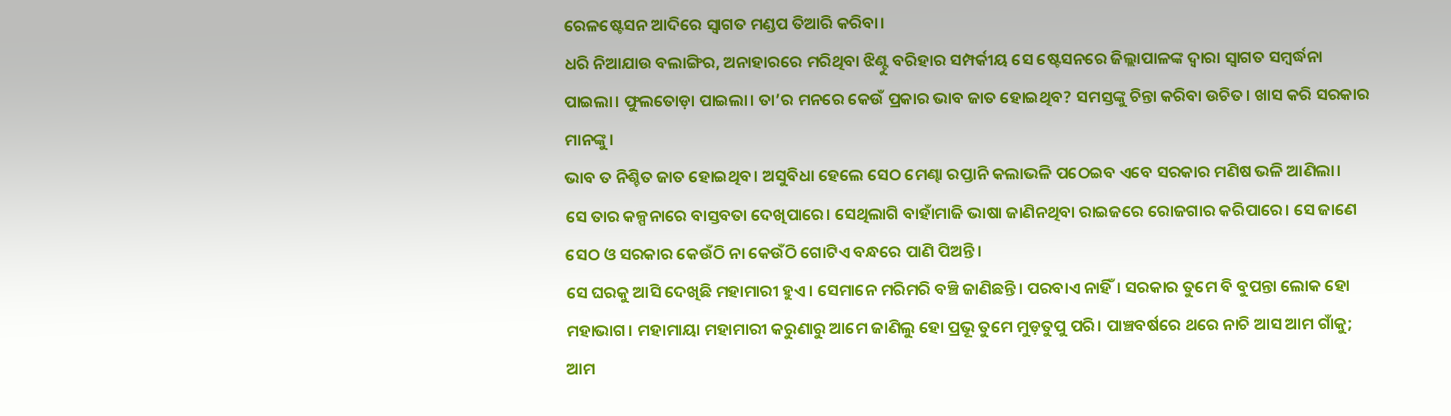ରେଳଷ୍ଟେସନ ଆଦିରେ ସ୍ଵାଗତ ମଣ୍ଡପ ତିଆରି କରିବା।
ଧରି ନିଆଯାଉ ବଲାଙ୍ଗିର, ଅନାହାରରେ ମରିଥିବା ଝିଣ୍ଟୁ ବରିହାର ସମ୍ପର୍କୀୟ ସେ ଷ୍ଟେସନରେ ଜିଲ୍ଲାପାଳଙ୍କ ଦ୍ଵାରା ସ୍ଵାଗତ ସମ୍ବର୍ଦ୍ଧନା ପାଇଲା। ଫୁଲତୋଡ଼ା ପାଇଲା। ତା’ର ମନରେ କେଉଁ ପ୍ରକାର ଭାବ ଜାତ ହୋଇଥିବ? ସମସ୍ତଙ୍କୁ ଚିନ୍ତା କରିବା ଉଚିତ। ଖାସ କରି ସରକାର ମାନଙ୍କୁ।
ଭାବ ତ ନିଶ୍ଚିତ ଜାତ ହୋଇଥିବ। ଅସୁବିଧା ହେଲେ ସେଠ ମେଣ୍ଢା ରପ୍ତାନି କଲାଭଳି ପଠେଇବ ଏବେ ସରକାର ମଣିଷ ଭଳି ଆଣିଲା।
ସେ ତାର କଳ୍ପନାରେ ବାସ୍ତବତା ଦେଖିପାରେ। ସେଥିଲାଗି ବାହାଁମାଜି ଭାଷା ଜାଣିନଥିବା ରାଇଜରେ ରୋଜଗାର କରିପାରେ। ସେ ଜାଣେ ସେଠ ଓ ସରକାର କେଉଁଠି ନା କେଉଁଠି ଗୋଟିଏ ବନ୍ଧରେ ପାଣି ପିଅନ୍ତି।
ସେ ଘରକୁ ଆସି ଦେଖିଛି ମହାମାରୀ ହୁଏ। ସେମାନେ ମରିମରି ବଞ୍ଚି ଜାଣିଛନ୍ତି। ପରବାଏ ନାହିଁ। ସରକାର ତୁମେ ବି ବୁପନ୍ତା ଲୋକ ହୋ ମହାଭାଗ। ମହାମାୟା ମହାମାରୀ କରୁଣାରୁ ଆମେ ଜାଣିଲୁ ହୋ ପ୍ରଭୂ ତୁମେ ମୁଡ଼ତୁପୁ ପରି। ପାଞ୍ଚବର୍ଷରେ ଥରେ ନାଚି ଆସ ଆମ ଗାଁକୁ; ଆମ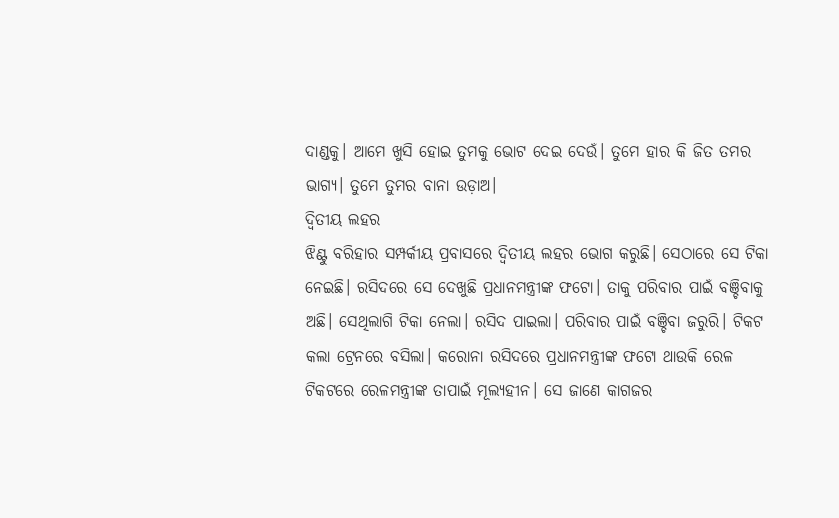ଦାଣ୍ଡକୁ। ଆମେ ଖୁସି ହୋଇ ତୁମକୁ ଭୋଟ ଦେଇ ଦେଉଁ। ତୁମେ ହାର କି ଜିତ ତମର ଭାଗ୍ୟ। ତୁମେ ତୁମର ବାନା ଉଡ଼ାଅ।
ଦ୍ୱିତୀୟ ଲହର
ଝିଣ୍ଟୁ ବରିହାର ସମ୍ପର୍କୀୟ ପ୍ରବାସରେ ଦ୍ୱିତୀୟ ଲହର ଭୋଗ କରୁଛି। ସେଠାରେ ସେ ଟିକା ନେଇଛି। ରସିଦରେ ସେ ଦେଖୁଛି ପ୍ରଧାନମନ୍ତ୍ରୀଙ୍କ ଫଟୋ। ତାକୁ ପରିବାର ପାଇଁ ବଞ୍ଚିବାକୁ ଅଛି। ସେଥିଲାଗି ଟିକା ନେଲା। ରସିଦ ପାଇଲା। ପରିବାର ପାଇଁ ବଞ୍ଚିବା ଜରୁରି। ଟିକଟ କଲା ଟ୍ରେନରେ ବସିଲା। କରୋନା ରସିଦରେ ପ୍ରଧାନମନ୍ତ୍ରୀଙ୍କ ଫଟୋ ଥାଉକି ରେଳ ଟିକଟରେ ରେଳମନ୍ତ୍ରୀଙ୍କ ତାପାଇଁ ମୂଲ୍ୟହୀନ। ସେ ଜାଣେ କାଗଜର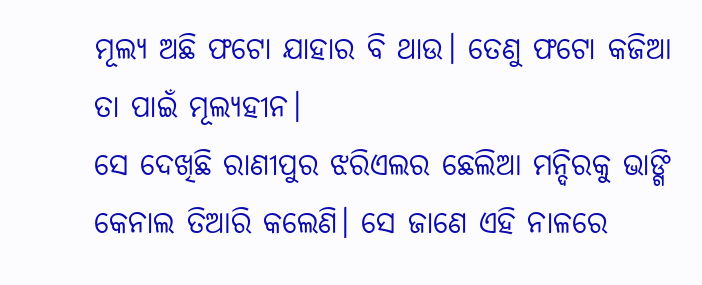ମୂଲ୍ୟ ଅଛି ଫଟୋ ଯାହାର ବି ଥାଉ। ତେଣୁ ଫଟୋ କଜିଆ ତା ପାଇଁ ମୂଲ୍ୟହୀନ।
ସେ ଦେଖିଛି ରାଣୀପୁର ଝରିଏଲର ଛେଲିଆ ମନ୍ଦିରକୁ ଭାଙ୍ଗି କେନାଲ ତିଆରି କଲେଣି। ସେ ଜାଣେ ଏହି ନାଳରେ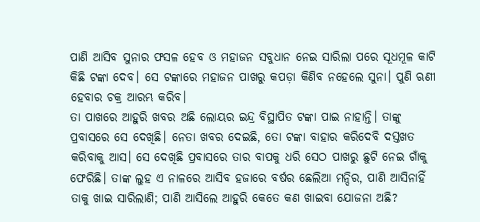ପାଣି ଆସିବ ସୁନାର ଫସଳ ହେବ ଓ ମହାଜନ ସବୁଧାନ ନେଇ ସାରିଲା ପରେ ସୂଧମୂଳ କାଟି କିଛି ଟଙ୍କା ଦେବ। ସେ ଟଙ୍କାରେ ମହାଜନ ପାଖରୁ କପଡ଼ା କିଣିବ ନହେଲେ ସୁନା। ପୁଣି ଋଣୀ ହେବାର ଚକ୍ର ଆରମ୍ଭ କରିବ।
ତା ପାଖରେ ଆହୁରି ଖବର ଅଛି ଲୋୟର ଇନ୍ଦ୍ର ବିସ୍ଥାପିତ ଟଙ୍କା ପାଇ ନାହାନ୍ତି। ତାଙ୍କୁ ପ୍ରବାସରେ ସେ ଦେଖିଛି। ନେତା ଖବର ଦେଇଛି, ତୋ ଟଙ୍କା ବାହାର କରିଦେବି ଦସ୍ତଖତ କରିବାକୁ ଆସ। ସେ ଦେଖିଛି ପ୍ରବାସରେ ତାର ବାପକୁ ଧରି ସେଠ ପାଖରୁ ଛୁଟି ନେଇ ଗାଁକୁ ଫେରିଛି। ତାଙ୍କ ଲୁହ ଏ ନାଳରେ ଆସିବ ହଜାରେ ବର୍ଷର ଛେଲିଆ ମନ୍ଦିର, ପାଣି ଆସିନାହିଁ ତାକୁ ଖାଇ ସାରିଲାଣି; ପାଣି ଆସିଲେ ଆହୁରି କେତେ କଣ ଖାଇବା ଯୋଜନା ଅଛି?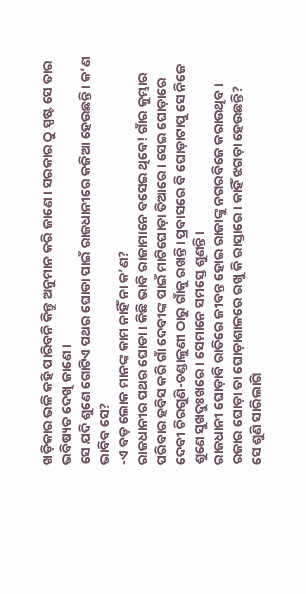ଖଡ଼ିକାର ଭଳି କହି ପାରିବନି କିନ୍ତୁ ଅନୁମାନ କରି ଜାଣେ। ସରକାର ଠୁ ସ୍ପଷ୍ଟ ସେ ତାର ଭବିଷ୍ୟତ ଦେଖି ଜାଣେ।
ସେ ଯଦି ଶୁଣେ ଗୋଟିଏ ପଥର ଘୋଡା ପାଇଁ ରାଜଧାନୀରେ କଜିଆ ହେଉଛନ୍ତି। କ’ଣ ଭାବିବ ସେ?
-ଏ ବଡ଼ ଲୋକ ମାନଙ୍କ କାମ ନାହିଁ ନା କ’ଣ?
ରାଜଧାନୀର ପଥର ଘୋଡା। କିଛି ଭାବି ରାଜାମାନେ ବସେଇ ଥିବେ! ଗାଁର କୁମ୍ଭାର ପରିବାର ହବିସ କରି ଗାଁ ଦେବୀଙ୍କ ପାଇଁ ମାଟିଘୋଡ଼ା ତିଆରେ। ସେଇ ଘୋଡ଼ାରେ ଦେବୀ ଚିରଗୁଣି-ଚଣ୍ଡାଳୁଣୀ ଠାରୁ ଗାଁକୁ ରଖନ୍ତି। ପ୍ରବାସରେ ବି ଘୋଡ଼ାଟାପୁ ସେ ନିଜେ ଶୁଣେ ସୁଖଦୁଃଖରେ। ସେମାନେ ସମସ୍ତେ ଶୁଣନ୍ତି।
ରାଜଧାନୀ ଘୋଡ଼ାବି ରାତିରେ ଜୀବନ୍ତ ହୋଇ ରାଜାଙ୍କୁ ନଗରବିଜେ କରାଉଥିବ। ରଜାର ଘୋଡ଼ା ତା ଘୋଡ଼ାଶାଳରେ ରଖୁ କି ରାସ୍ତାରେ। କାହିଁ ଝଗଡ଼ା ହେଉଛନ୍ତି?
ସେ ଶୁଣି ସାରିଲାଗି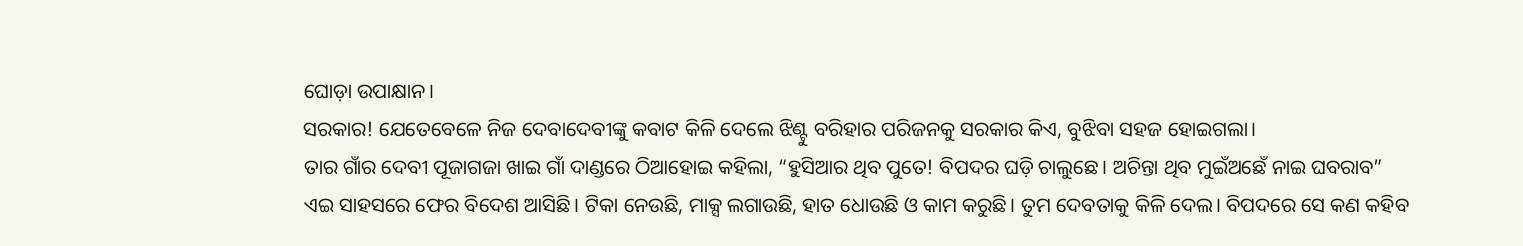ଘୋଡ଼ା ଉପାକ୍ଷାନ।
ସରକାର! ଯେତେବେଳେ ନିଜ ଦେବାଦେବୀଙ୍କୁ କବାଟ କିଳି ଦେଲେ ଝିଣ୍ଟୁ ବରିହାର ପରିଜନକୁ ସରକାର କିଏ, ବୁଝିବା ସହଜ ହୋଇଗଲା।
ତାର ଗାଁର ଦେବୀ ପୂଜାଗଜା ଖାଇ ଗାଁ ଦାଣ୍ଡରେ ଠିଆହୋଇ କହିଲା, “ହୁସିଆର ଥିବ ପୁତେ! ବିପଦର ଘଡ଼ି ଚାଲୁଛେ। ଅଚିନ୍ତା ଥିବ ମୁଇଁଅଛେଁ ନାଇ ଘବରାବ”
ଏଇ ସାହସରେ ଫେର ବିଦେଶ ଆସିଛି। ଟିକା ନେଉଛି, ମାକ୍ସ ଲଗାଉଛି, ହାତ ଧୋଉଛି ଓ କାମ କରୁଛି। ତୁମ ଦେବତାକୁ କିଳି ଦେଲ। ବିପଦରେ ସେ କଣ କହିବ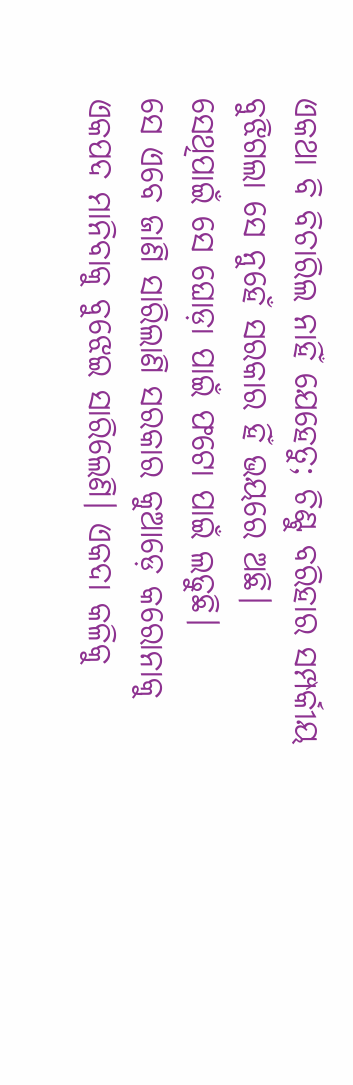ଏକଥା ବି ବିଚାରିଲ ନାହିଁ ଯେହେତୁ; ଚିଣ୍ଟୁ ବରିହାର ସମ୍ପର୍କୀୟ ବୁଝିଗଲା ସେ ନୁହେଁ ସରକାର ହିଁ ଭୟରେ ଅଛି।
ସେଥିପାଇଁ ସେ ଘୋଡ଼ା ପାଇଁ ଫଟୋ ପାଇଁ ଲଢୁଛି।
ସେ ଏବେ ଜାଣି ସାରିଲାଣି ସରକାର କୁଆଡ଼େ କରୋନାକୁ ଏକପଦ ମାନିବାକୁ ବୁଝେଇ ସାରିଲେଣି। ଏକଦା କଳିକୁ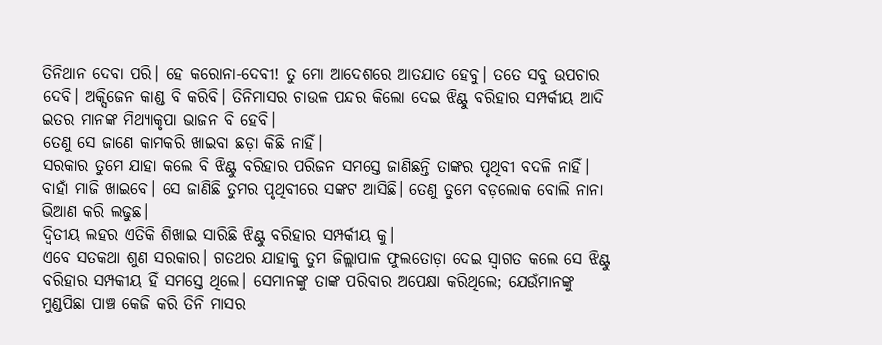ତିନିଥାନ ଦେବା ପରି। ହେ କରୋନା-ଦେବୀ! ତୁ ମୋ ଆଦେଶରେ ଆତଯାତ ହେବୁ। ତତେ ସବୁ ଉପଚାର ଦେବି। ଅକ୍ସିଜେନ କାଣ୍ଡ ବି କରିବି। ତିନିମାସର ଚାଉଳ ପନ୍ଦର କିଲୋ ଦେଇ ଝିଣ୍ଟୁ ବରିହାର ସମ୍ପର୍କୀୟ ଆଦି ଇତର ମାନଙ୍କ ମିଥ୍ୟାକୃପା ଭାଜନ ବି ହେବି।
ତେଣୁ ସେ ଜାଣେ କାମକରି ଖାଇବା ଛଡ଼ା କିଛି ନାହିଁ।
ସରକାର ତୁମେ ଯାହା କଲେ ବି ଝିଣ୍ଟୁ ବରିହାର ପରିଜନ ସମସ୍ତେ ଜାଣିଛନ୍ତି ତାଙ୍କର ପୃଥିବୀ ବଦଳି ନାହିଁ। ବାହାଁ ମାଜି ଖାଇବେ। ସେ ଜାଣିଛି ତୁମର ପୃଥିବୀରେ ସଙ୍କଟ ଆସିଛି। ତେଣୁ ତୁମେ ବଡ଼ଲୋକ ବୋଲି ନାନା ଭିଆଣ କରି ଲଢୁଛ।
ଦ୍ୱିତୀୟ ଲହର ଏତିକି ଶିଖାଇ ସାରିଛି ଝିଣ୍ଟୁ ବରିହାର ସମ୍ପର୍କୀୟ କୁ।
ଏବେ ସତକଥା ଶୁଣ ସରକାର। ଗତଥର ଯାହାକୁ ତୁମ ଜିଲ୍ଲାପାଳ ଫୁଲତୋଡ଼ା ଦେଇ ସ୍ଵାଗତ କଲେ ସେ ଝିଣ୍ଟୁ ବରିହାର ସମ୍ପକୀୟ ହିଁ ସମସ୍ତେ ଥିଲେ। ସେମାନଙ୍କୁ ତାଙ୍କ ପରିବାର ଅପେକ୍ଷା କରିଥିଲେ; ଯେଉଁମାନଙ୍କୁ ମୁଣ୍ଡପିଛା ପାଞ୍ଚ କେଜି କରି ତିନି ମାସର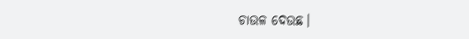ଚାଉଳ ଦେଉଛ।